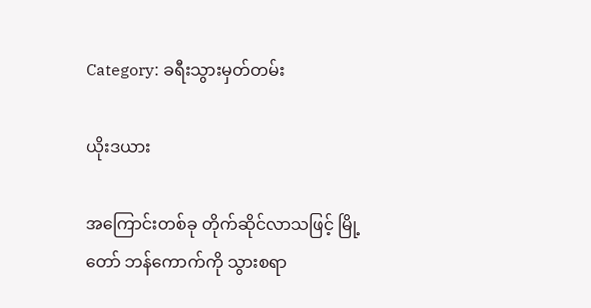Category: ခရီးသွားမှတ်တမ်း

ယိုးဒယား

အကြောင်းတစ်ခု တိုက်ဆိုင်လာသဖြင့် မြို့တော် ဘန်ကောက်ကို သွားစရာ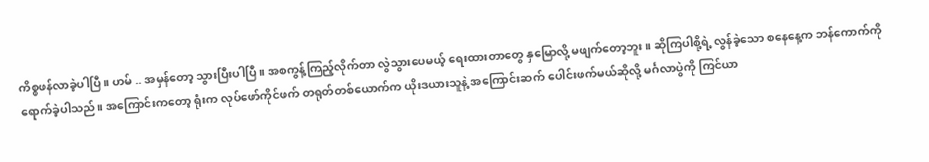ကိစ္စဖန်လာခဲ့ပါပြီ။ ဟမ် .. အမှန်တော့ သွားပြီးပါပြီ။ အစကွန့်ကြည့်လိုက်တာ လွဲသွားပေမယ့် ရေးထားတာတွေ နှမြောလို့ မဖျက်တော့ဘူး။ ဆိုကြပါစို့ရဲ့ လွန်ခဲ့သော စနေနေ့က ဘန်ကောက်ကို ရောက်ခဲ့ပါသည်။ အကြောင်းကတော့ ရုံးက လုပ်ဖော်ကိုင်ဖက် တရုတ်တစ်ယောက်က ယိုးဒယားသူနဲ့ အကြောင်းဆက် ပေါင်းဖက်မယ်ဆိုလို့ မင်္ဂလာပွဲကို ကြင်ယာ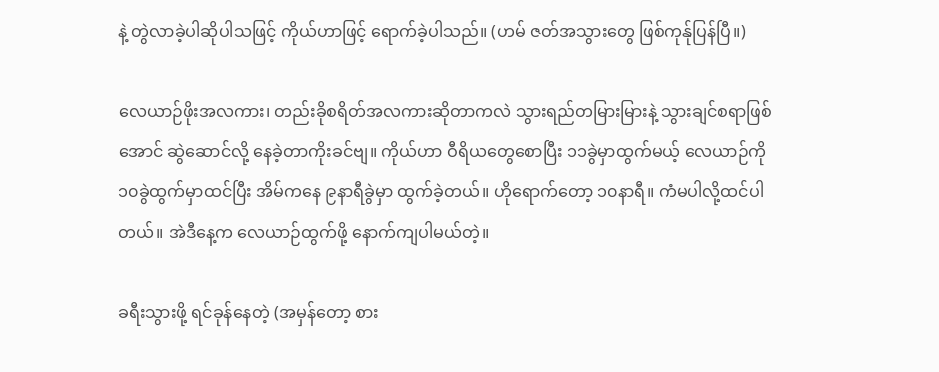နဲ့ တွဲလာခဲ့ပါဆိုပါသဖြင့် ကိုယ်ဟာဖြင့် ရောက်ခဲ့ပါသည်။ (ဟမ် ဇတ်အသွားတွေ ဖြစ်ကုန်ုပြန်ပြီ။)

လေယာဉ်ဖိုးအလကား၊ တည်းခိုစရိတ်အလကားဆိုတာကလဲ သွားရည်တမြားမြားနဲ့ သွားချင်စရာဖြစ်အောင် ဆွဲဆောင်လို့ နေခဲ့တာကိုးခင်ဗျ။ ကိုယ်ဟာ ဝီရိယတွေစောပြီး ၁၁ခွဲမှာထွက်မယ့် လေယာဉ်ကို ၁၀ခွဲထွက်မှာထင်ပြီး အိမ်ကနေ ၉နာရီခွဲမှာ ထွက်ခဲ့တယ်။ ဟိုရောက်တော့ ၁၀နာရီ။ ကံမပါလို့ထင်ပါတယ်။ အဲဒီနေ့က လေယာဉ်ထွက်ဖို့ နောက်ကျပါမယ်တဲ့။

ခရီးသွားဖို့ ရင်ခုန်နေတဲ့ (အမှန်တော့ စား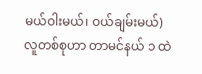မယ်ဝါးမယ်၊ ဝယ်ချမ်းမယ်) လူတစ်စုဟာ တာမင်နယ် ၁ ထဲ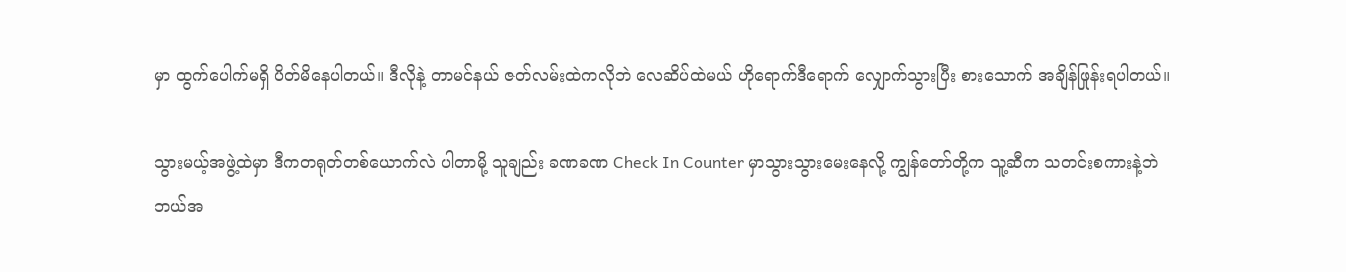မှာ ထွက်ပေါက်မရှိ ပိတ်မိနေပါတယ်။ ဒီလိုနဲ့ တာမင်နယ် ဇတ်လမ်းထဲကလိုဘဲ လေဆိပ်ထဲမယ် ဟိုရောက်ဒီရောက် လျှောက်သွားပြီး စားသောက် အချိန်ဖြုန်းရပါတယ်။

သွားမယ့်အဖွဲ့ထဲမှာ ဒီကတရုတ်တစ်ယောက်လဲ ပါတာမို့ သူချည်း ခဏခဏ Check In Counter မှာသွားသွားမေးနေလို့ ကျွန်တော်တို့က သူ့ဆီက သတင်းစကားနဲ့ဘဲ ဘယ်အ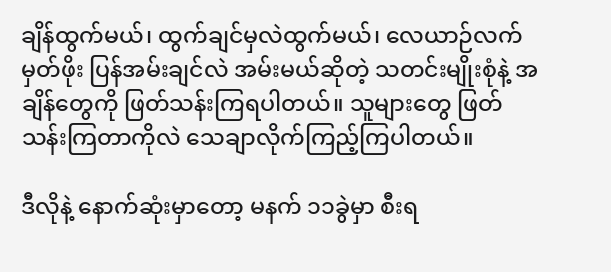ချိန်ထွက်မယ်၊ ထွက်ချင်မှလဲထွက်မယ်၊ လေယာဉ်လက်မှတ်ဖိုး ပြန်အမ်းချင်လဲ အမ်းမယ်ဆိုတဲ့ သတင်းမျိုးစုံနဲ့ အချိန်တွေကို ဖြတ်သန်းကြရပါတယ်။ သူများတွေ ဖြတ်သန်းကြတာကိုလဲ သေချာလိုက်ကြည့်ကြပါတယ်။

ဒီလိုနဲ့ နောက်ဆုံးမှာတော့ မနက် ၁၁ခွဲမှာ စီးရ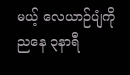မယ့် လေယာဉ်ပျံကို ညနေ ၃နာရီ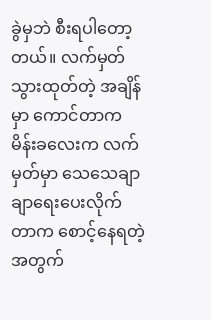ခွဲမှဘဲ စီးရပါတော့တယ်။ လက်မှတ်သွားထုတ်တဲ့ အချိန်မှာ ကောင်တာက မိန်းခလေးက လက်မှတ်မှာ သေသေချာချာရေးပေးလိုက်တာက စောင့်နေရတဲ့အတွက်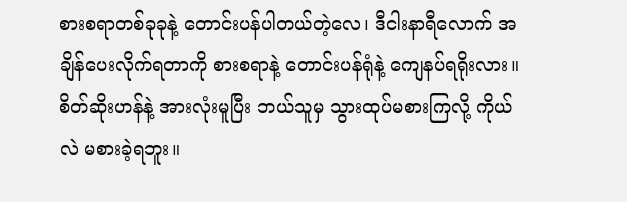စားစရာတစ်ခုခုနဲ့ တောင်းပန်ပါတယ်တဲ့လေ၊ ဒီငါးနာရီလောက် အချိန်ပေးလိုက်ရတာကို စားစရာနဲ့ တောင်းပန်ရုံနဲ့ ကျေနပ်ရရိုးလား။ စိတ်ဆိုးဟန်နဲ့ အားလုံးမူပြီး ဘယ်သူမှ သွားထုပ်မစားကြလို့ ကိုယ်လဲ မစားခဲ့ရဘူး။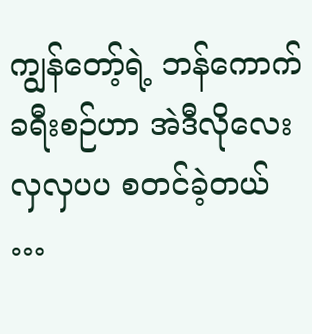ကျွန်တော့်ရဲ့ ဘန်ကောက်ခရီးစဉ်ဟာ အဲဒီလိုလေး လှလှပပ စတင်ခဲ့တယ် …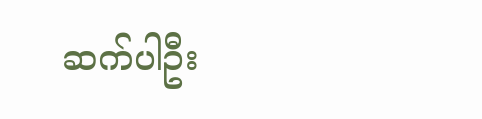ဆက်ပါဦး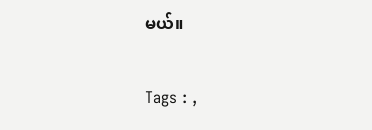မယ်။

Tags : ,